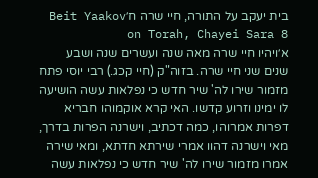בית יעקב על התורה, חיי שרה ח׳Beit Yaakov on Torah, Chayei Sara 8
א׳ויהיו חיי שרה מאה שנה ועשרים שנה ושבע שנים שני חיי שרה. בזוה"ק (חיי קכג.) רבי יוסי פתח מזמור שירו לה' שיר חדש כי נפלאות עשה הושיעה לו ימינו וזרוע קדשו. האי קרא אוקמוהו חבריא דפרות אמרוהו, כמה דכתיב, וישרנה הפרות בדרך, מאי וישרנה דהוו אמרי שירתא חדתא, ומאי שירה אמרו מזמור שירו לה' שיר חדש כי נפלאות עשה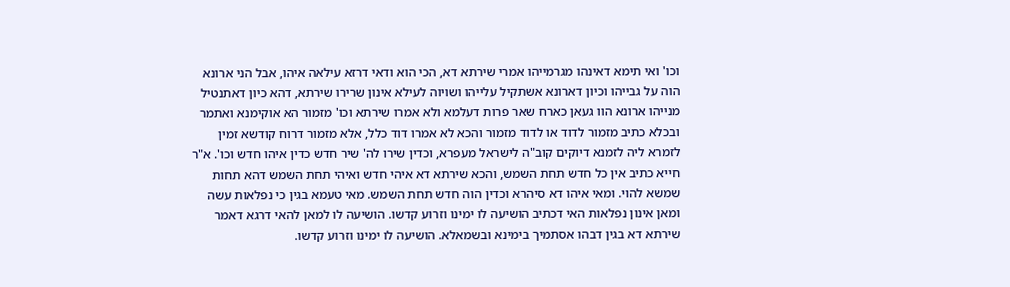וכו' ואי תימא דאינהו מגרמייהו אמרי שירתא דא, הכי הוא ודאי דרזא עילאה איהו, אבל הני ארונא הוה על גבייהו וכיון דארונא אשתקיל עלייהו ושויוה לעילא אינון שרירו שירתא, דהא כיון דאתנטיל מנייהו ארונא הוו געאן כארח שאר פרות דעלמא ולא אמרו שירתא וכו' מזמור הא אוקימנא ואתמר ובכלא כתיב מזמור לדוד או לדוד מזמור והכא לא אמרו דוד כלל, אלא מזמור דרוח קודשא זמין לזמרא ליה לזמנא דיוקים קוב"ה לישראל מעפרא, וכדין שירו לה' שיר חדש כדין איהו חדש וכו'. א"ר חייא כתיב אין כל חדש תחת השמש, והכא שירתא דא איהי חדש ואיהי תחת השמש דהא תחות שמשא להוי. ומאי איהו דא סיהרא וכדין הוה חדש תחת השמש. מאי טעמא בגין כי נפלאות עשה ומאן אינון נפלאות האי דכתיב הושיעה לו ימינו וזרוע קדשו. הושיעה לו למאן להאי דרגא דאמר שירתא דא בגין דבהו אסתמיך בימינא ובשמאלא. הושיעה לו ימינו וזרוע קדשו.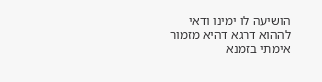הושיעה לו ימינו ודאי לההוא דרגא דהיא מזמור אימתי בזמנא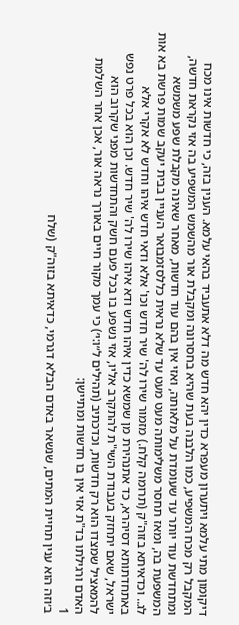דיקומון מתי עלמא ויתערון מעפרא כדין יהא חדש מה דלא אתעביד בהאי עלמא. הענין בזה, כי חדשות אינו מכח המקבל רק מכח המשפיע, כמו הלבנה בעת שהיא בחסרונה ומקבלת אור מהשמש המשפיע בה אזי נקראת חדשה, ומתחדשת עוד יותר עד שעומדת על מלאותה, ואזי אין בהם עוד חדשות, מאחר שאינה מקבלת שפע משמשא המשפעת בה, ומאז תחסר משלימותה מעט מעט עד שלא נראית כללסזמבואר העניין בבית יעקב שמות פרשת בא אות לג.. וכדאיתא בזוה"ק (תרומה קלח.) מזמור שירו לה' שיר חדש וכו' אלא ודאי חדש איהו וחדש לא אקרי אלא באתחדתותא דסיהרא, כד אתנהירת מן שמשא כדין איהו חדש ודא איהו שירו לה' שיר חדש. וכן הוא בכל פרט נפש ישראל, שאם יתחזק בעבודת השי"ת להתקרב אליו, אזי נשפע בו בכל פעם חשק והתחדשות מפני שקרוב הוא להמאציל שמצדו הוא רק חדשות, וכדכתיב (תהילים ל״ו:י׳) כי עמך מקור חיים באורך נראה אור, אכן אחר השלמת האדם ורגילתו בד"ת אזי אין בו חדשות ומתיישן:
1
ב׳וזה הוא ענין תחיית המתים, שנשאר באדם הבלא דגרמי, כדאיתא בזוה"ק (שלח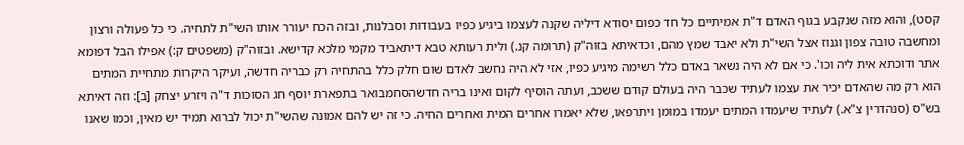קסט), והוא מזה שנקבע בגוף האדם ד"ת אמיתיים כל חד כפום יסודא דיליה שקנה לעצמו ביגיע כפיו בעבודות וסבלנות, ובזה הכח יעורר אותו השי"ת לתחיה. כי כל פעולה ורצון ומחשבה טובה צפון וגנוז אצל השי"ת ולא יאבד שמץ מהם, וכדאיתא בזוה"ק (תרומה קנ.) ולית רעותא טבא דיתאביד מקמי מלכא קדישא. ובזוה"ק (משפטים ק:) אפילו הבל דפומא אתר ודוכתא אית ליה וכו'. כי אם לא היה נשאר באדם כלל רשימה מיגיע כפיו, אזי לא היה נחשב לאדם שום חלק כלל בהתחיה רק כבריה חדשה, ועיקר היקרות מתחיית המתים הוא רק מה שהאדם יכיר את עצמו לעתיד שכבר היה בעולם קודם ששכב, ועתה הוסיף לקום ואינו בריה חדשהסחמבואר בתפארת יוסף חג הסוכות ד"ה ויזרע יצחק [ב]: וזה דאיתא בש"ס (סנהדרין צ"א.) לעתיד שיעמדו המתים יעמדו במומן ויתרפאו, שלא יאמרו אחרים המית ואחרים החיה. כי זה יש להם אמונה שהשי"ת יכול לברוא תמיד יש מאין, וכמו שאנו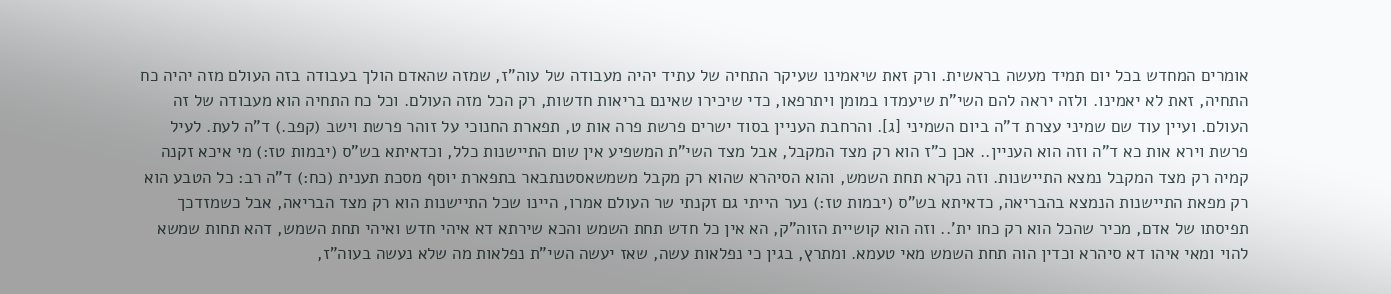אומרים המחדש בכל יום תמיד מעשה בראשית. ורק זאת שיאמינו שעיקר התחיה של עתיד יהיה מעבודה של עוה"ז, שמזה שהאדם הולך בעבודה בזה העולם מזה יהיה כח התחיה, זאת לא יאמינו. ולזה יראה להם השי"ת שיעמדו במומן ויתרפאו, כדי שיכירו שאינם בריאות חדשות, רק הכל מזה העולם. וכל כח התחיה הוא מעבודה של זה העולם. ועיין עוד שם שמיני עצרת ד"ה ביום השמיני [ג]. והרחבת העניין בסוד ישרים פרשת פרה אות ט, תפארת החנוכי על זוהר פרשת וישב (קפב.) ד"ה לעת. לעיל פרשת וירא אות כא ד"ה וזה הוא העניין.. אכן כ"ז הוא רק מצד המקבל, אבל מצד השי"ת המשפיע אין שום התיישנות כלל, וכדאיתא בש"ס (יבמות טז:) מי איכא זקנה קמיה רק מצד המקבל נמצא התיישנות. וזה נקרא תחת השמש, והוא הסיהרא שהוא רק מקבל משמשאסטנתבאר בתפארת יוסף מסכת תענית (כח:) ד"ה רב: כל הטבע הוא רק מפאת התיישנות הנמצא בהבריאה, כדאיתא בש"ס (יבמות טז:) נער הייתי גם זקנתי שר העולם אמרו, היינו שכל התיישנות הוא רק מצד הבריאה, אבל כשמזדכך תפיסתו של אדם, מכיר שהכל הוא רק כחו ית'.. וזה הוא קושיית הזוה"ק, הא אין כל חדש תחת השמש והכא שירתא דא איהי חדש ואיהי תחת השמש, דהא תחות שמשא להוי ומאי איהו דא סיהרא וכדין הוה תחת השמש מאי טעמא. ומתרץ, בגין כי נפלאות עשה, שאז יעשה השי"ת נפלאות מה שלא נעשה בעוה"ז,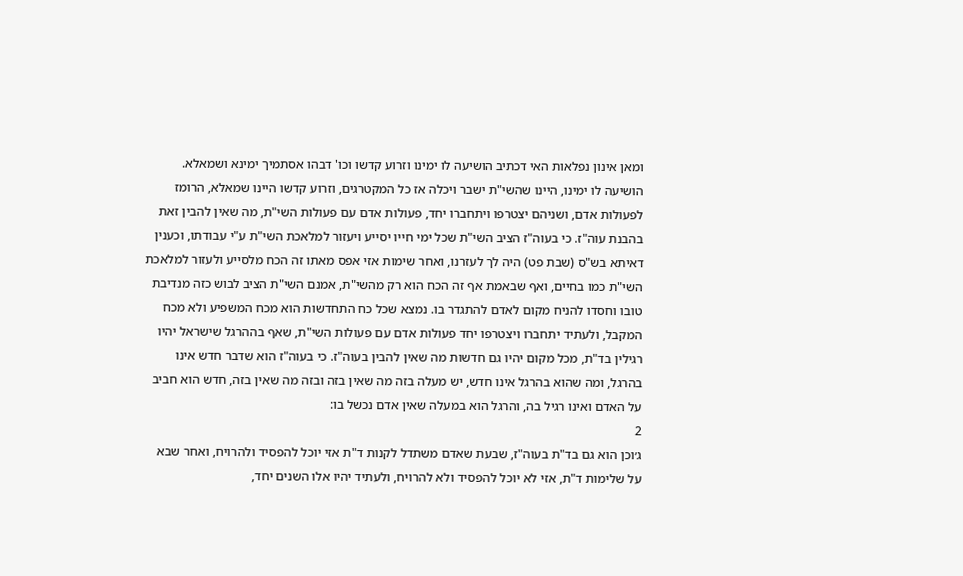ומאן אינון נפלאות האי דכתיב הושיעה לו ימינו וזרוע קדשו וכו' דבהו אסתמיך ימינא ושמאלא. הושיעה לו ימינו, היינו שהשי"ת ישבר ויכלה אז כל המקטרגים, וזרוע קדשו היינו שמאלא, הרומז לפעולות אדם, ושניהם יצטרפו ויתחברו יחד, פעולות אדם עם פעולות השי"ת, מה שאין להבין זאת בהבנת עוה"ז. כי בעוה"ז הציב השי"ת שכל ימי חייו יסייע ויעזור למלאכת השי"ת ע"י עבודתו, וכענין דאיתא בש"ס (שבת פט) היה לך לעזרנו, ואחר שימות אזי אפס מאתו זה הכח מלסייע ולעזור למלאכת השי"ת כמו בחיים, ואף שבאמת אף זה הכח הוא רק מהשי"ת, אמנם השי"ת הציב לבוש כזה מנדיבת טובו וחסדו להניח מקום לאדם להתגדר בו. נמצא שכל כח התחדשות הוא מכח המשפיע ולא מכח המקבל, ולעתיד יתחברו ויצטרפו יחד פעולות אדם עם פעולות השי"ת, שאף בההרגל שישראל יהיו רגילין בד"ת, מכל מקום יהיו גם חדשות מה שאין להבין בעוה"ז. כי בעוה"ז הוא שדבר חדש אינו בהרגל, ומה שהוא בהרגל אינו חדש, יש מעלה בזה מה שאין בזה ובזה מה שאין בזה, חדש הוא חביב על האדם ואינו רגיל בה, והרגל הוא במעלה שאין אדם נכשל בו:
2
ג׳וכן הוא גם בד"ת בעוה"ז, שבעת שאדם משתדל לקנות ד"ת אזי יוכל להפסיד ולהרויח, ואחר שבא על שלימות ד"ת, אזי לא יוכל להפסיד ולא להרויח, ולעתיד יהיו אלו השנים יחד,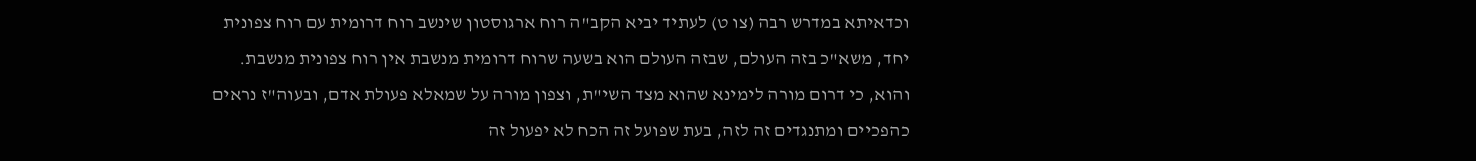וכדאיתא במדרש רבה (צו ט) לעתיד יביא הקב"ה רוח ארגוסטון שינשב רוח דרומית עם רוח צפונית יחד, משא"כ בזה העולם, שבזה העולם הוא בשעה שרוח דרומית מנשבת אין רוח צפונית מנשבת. והוא, כי דרום מורה לימינא שהוא מצד השי"ת, וצפון מורה על שמאלא פעולת אדם, ובעוה"ז נראים כהפכיים ומתנגדים זה לזה, בעת שפועל זה הכח לא יפעול זה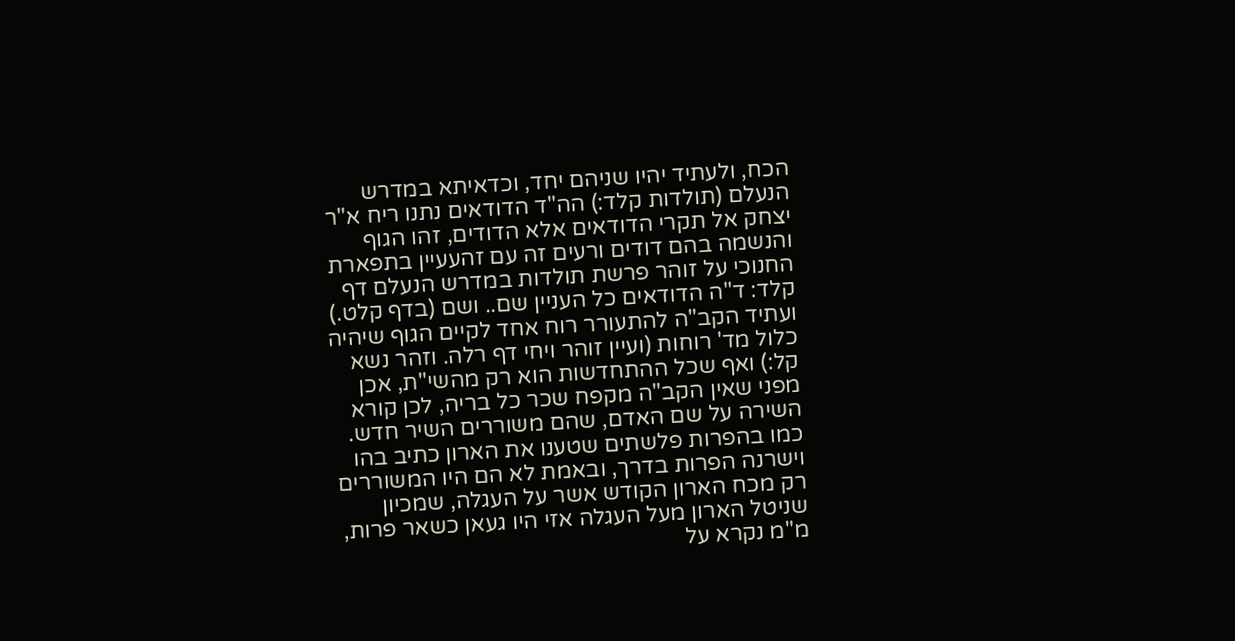הכח, ולעתיד יהיו שניהם יחד, וכדאיתא במדרש הנעלם (תולדות קלד:) הה"ד הדודאים נתנו ריח א"ר יצחק אל תקרי הדודאים אלא הדודים, זהו הגוף והנשמה בהם דודים ורעים זה עם זהעעיין בתפארת החנוכי על זוהר פרשת תולדות במדרש הנעלם דף קלד: ד"ה הדודאים כל העניין שם.. ושם (בדף קלט.) ועתיד הקב"ה להתעורר רוח אחד לקיים הגוף שיהיה כלול מד' רוחות (ועיין זוהר ויחי דף רלה. וזהר נשא קל:) ואף שכל ההתחדשות הוא רק מהשי"ת, אכן מפני שאין הקב"ה מקפח שכר כל בריה, לכן קורא השירה על שם האדם, שהם משוררים השיר חדש. כמו בהפרות פלשתים שטענו את הארון כתיב בהו וישרנה הפרות בדרך, ובאמת לא הם היו המשוררים רק מכח הארון הקודש אשר על העגלה, שמכיון שניטל הארון מעל העגלה אזי היו געאן כשאר פרות, מ"מ נקרא על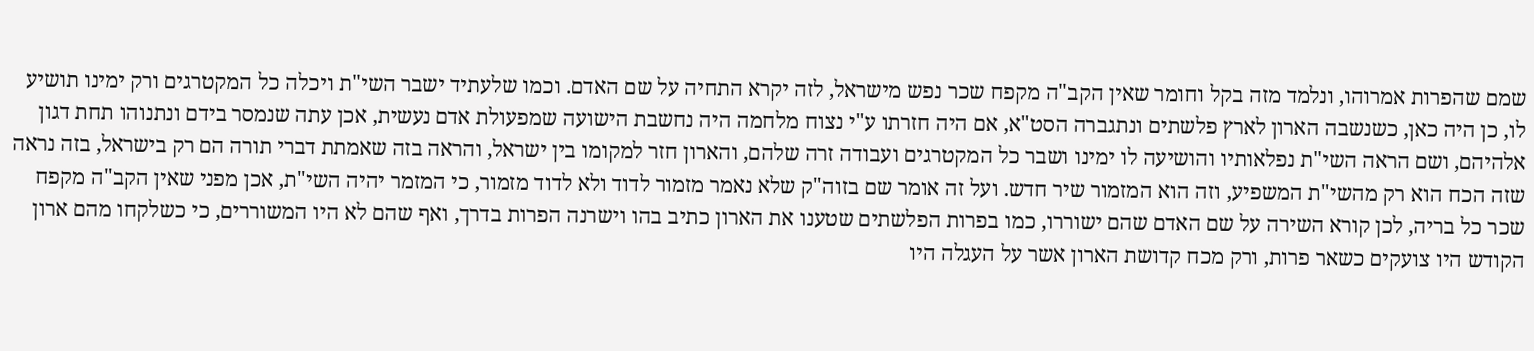שמם שהפרות אמרוהו, ונלמד מזה בקל וחומר שאין הקב"ה מקפח שכר נפש מישראל, לזה יקרא התחיה על שם האדם. וכמו שלעתיד ישבר השי"ת ויכלה כל המקטרגים ורק ימינו תושיע לו, כן היה כאן, כשנשבה הארון לארץ פלשתים ונתגברה הסט"א, אם היה חזרתו ע"י נצוח מלחמה היה נחשבת הישועה שמפעולת אדם נעשית, אכן עתה שנמסר בידם ונתנוהו תחת דגון אלהיהם, ושם הראה השי"ת נפלאותיו והושיעה לו ימינו ושבר כל המקטרגים ועבודה זרה שלהם, והארון חזר למקומו בין ישראל, והראה בזה שאמתת דברי תורה הם רק בישראל, בזה נראה שזה הכח הוא רק מהשי"ת המשפיע, וזה הוא המזמור שיר חדש. ועל זה אומר שם בזוה"ק שלא נאמר מזמור לדוד ולא לדוד מזמור, כי המזמר יהיה השי"ת, אכן מפני שאין הקב"ה מקפח שכר כל בריה, לכן קורא השירה על שם האדם שהם ישוררו, כמו בפרות הפלשתים שטענו את הארון כתיב בהו וישרנה הפרות בדרך, ואף שהם לא היו המשוררים, כי כשלקחו מהם ארון הקודש היו צועקים כשאר פרות, ורק מכח קדושת הארון אשר על העגלה היו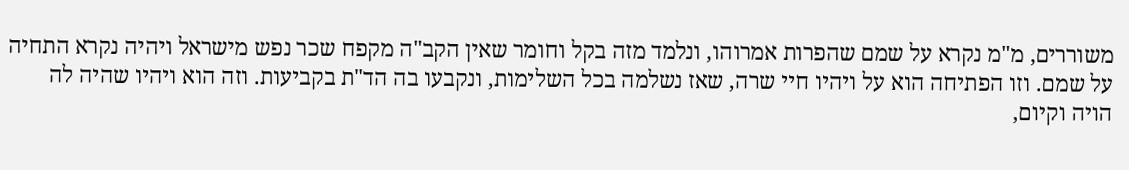משוררים, מ"מ נקרא על שמם שהפרות אמרוהו, ונלמד מזה בקל וחומר שאין הקב"ה מקפח שכר נפש מישראל ויהיה נקרא התחיה על שמם. וזו הפתיחה הוא על ויהיו חיי שרה, שאז נשלמה בכל השלימות, ונקבעו בה הד"ת בקביעות. וזה הוא ויהיו שהיה לה הויה וקיום,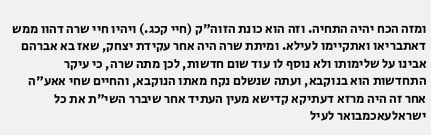ומזה הכח יהיה התחיה. וזה הוא כונת הזוה"ק (חיי קכג.) ויהיו חיי שרה דהוו ממש דאתבריאו ואתקיימו לעילא. ומיתת שרה היה אחר עקידת יצחק, שאז בא אברהם אבינו על שלימותו ולא נוסף לו עוד שום חדשות, לכן מתה שרה, כי עיקר התחדשות הוא בנוקבא, ועתה שנשלם נקח מאתו הנוקבא, והחיים שחי אאע"ה אחר זה היה מרזא דעתיקא קדישא מעין העתיד אחר שיברר השי"ת את כל ישראלעאכמבואר לעיל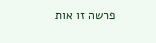פרשה זו אות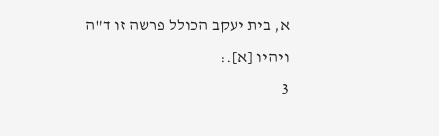א, בית יעקב הכולל פרשה זו ד"ה ויהיו [א].:
3